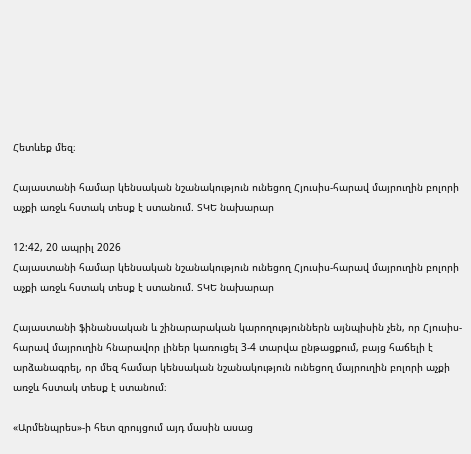Հետևեք մեզ։

Հայաստանի համար կենսական նշանակություն ունեցող Հյուսիս-հարավ մայրուղին բոլորի աչքի առջև հստակ տեսք է ստանում. ՏԿԵ նախարար

12:42, 20 ապրիլ 2026
Հայաստանի համար կենսական նշանակություն ունեցող Հյուսիս-հարավ մայրուղին բոլորի աչքի առջև հստակ տեսք է ստանում. ՏԿԵ նախարար

Հայաստանի ֆինանսական և շինարարական կարողություններն այնպիսին չեն, որ Հյուսիս-հարավ մայրուղին հնարավոր լիներ կառուցել 3-4 տարվա ընթացքում, բայց հաճելի է արձանագրել, որ մեզ համար կենսական նշանակություն ունեցող մայրուղին բոլորի աչքի առջև հստակ տեսք է ստանում։

«Արմենպրես»-ի հետ զրույցում այդ մասին ասաց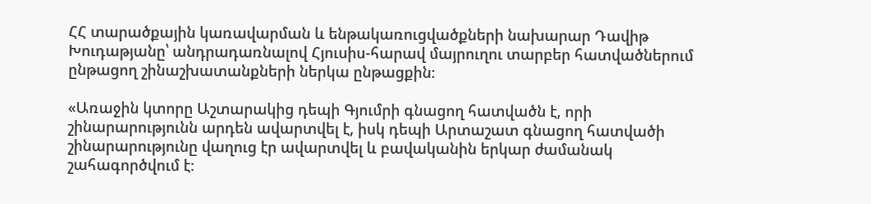ՀՀ տարածքային կառավարման և ենթակառուցվածքների նախարար Դավիթ Խուդաթյանը՝ անդրադառնալով Հյուսիս-հարավ մայրուղու տարբեր հատվածներում ընթացող շինաշխատանքների ներկա ընթացքին։

«Առաջին կտորը Աշտարակից դեպի Գյումրի գնացող հատվածն է, որի շինարարությունն արդեն ավարտվել է, իսկ դեպի Արտաշատ գնացող հատվածի շինարարությունը վաղուց էր ավարտվել և բավականին երկար ժամանակ շահագործվում է։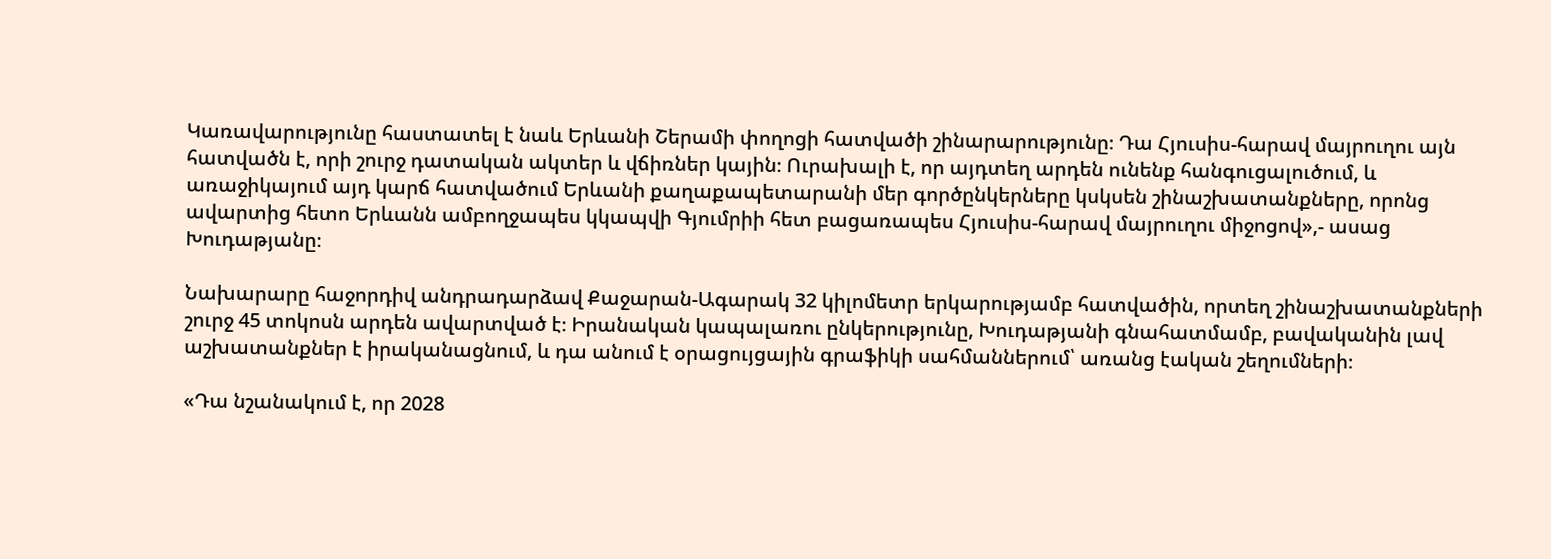Կառավարությունը հաստատել է նաև Երևանի Շերամի փողոցի հատվածի շինարարությունը։ Դա Հյուսիս-հարավ մայրուղու այն հատվածն է, որի շուրջ դատական ակտեր և վճիռներ կային։ Ուրախալի է, որ այդտեղ արդեն ունենք հանգուցալուծում, և առաջիկայում այդ կարճ հատվածում Երևանի քաղաքապետարանի մեր գործընկերները կսկսեն շինաշխատանքները, որոնց ավարտից հետո Երևանն ամբողջապես կկապվի Գյումրիի հետ բացառապես Հյուսիս-հարավ մայրուղու միջոցով»,- ասաց Խուդաթյանը։

Նախարարը հաջորդիվ անդրադարձավ Քաջարան-Ագարակ 32 կիլոմետր երկարությամբ հատվածին, որտեղ շինաշխատանքների շուրջ 45 տոկոսն արդեն ավարտված է։ Իրանական կապալառու ընկերությունը, Խուդաթյանի գնահատմամբ, բավականին լավ աշխատանքներ է իրականացնում, և դա անում է օրացույցային գրաֆիկի սահմաններում՝ առանց էական շեղումների։

«Դա նշանակում է, որ 2028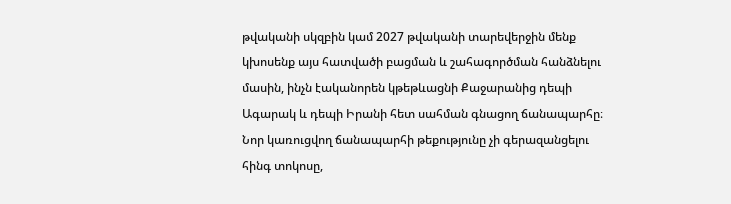թվականի սկզբին կամ 2027 թվականի տարեվերջին մենք կխոսենք այս հատվածի բացման և շահագործման հանձնելու մասին, ինչն էականորեն կթեթևացնի Քաջարանից դեպի Ագարակ և դեպի Իրանի հետ սահման գնացող ճանապարհը։ Նոր կառուցվող ճանապարհի թեքությունը չի գերազանցելու հինգ տոկոսը,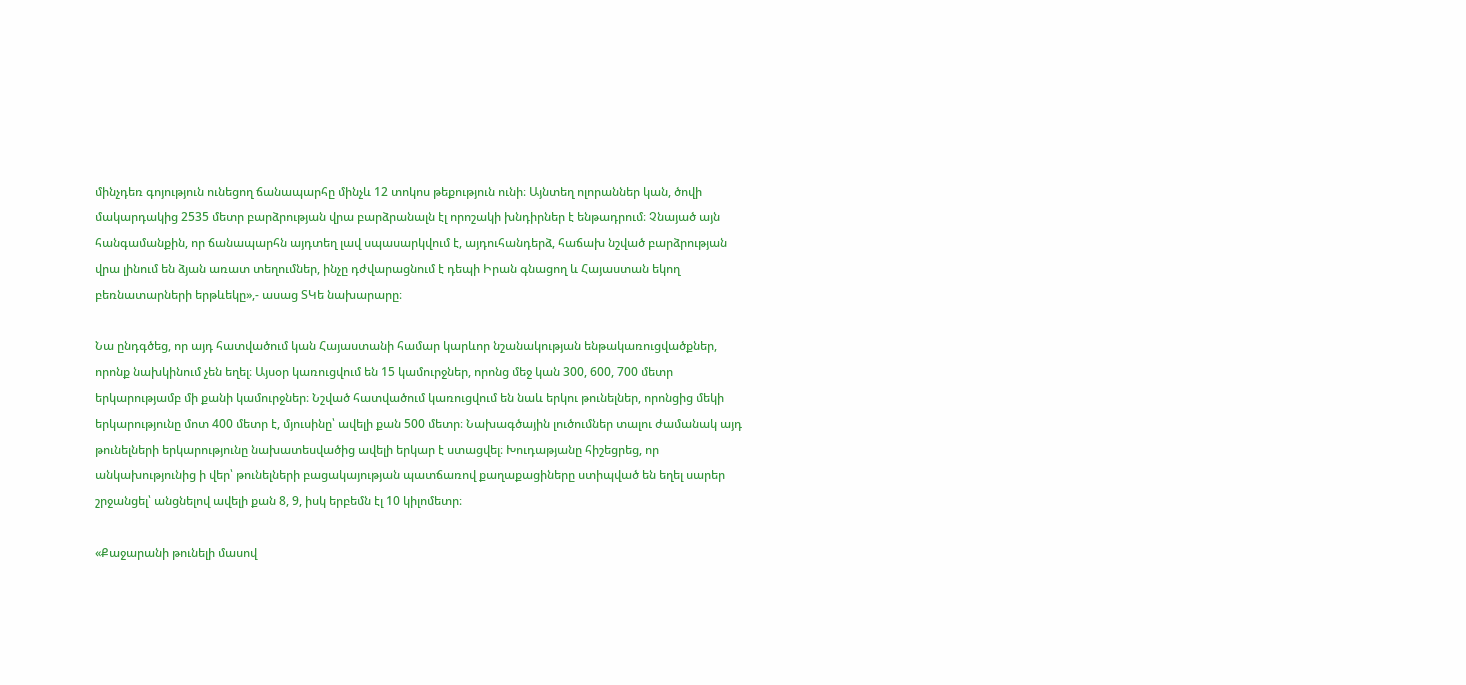մինչդեռ գոյություն ունեցող ճանապարհը մինչև 12 տոկոս թեքություն ունի։ Այնտեղ ոլորաններ կան, ծովի մակարդակից 2535 մետր բարձրության վրա բարձրանալն էլ որոշակի խնդիրներ է ենթադրում։ Չնայած այն հանգամանքին, որ ճանապարհն այդտեղ լավ սպասարկվում է, այդուհանդերձ, հաճախ նշված բարձրության վրա լինում են ձյան առատ տեղումներ, ինչը դժվարացնում է դեպի Իրան գնացող և Հայաստան եկող բեռնատարների երթևեկը»,- ասաց ՏԿե նախարարը։

Նա ընդգծեց, որ այդ հատվածում կան Հայաստանի համար կարևոր նշանակության ենթակառուցվածքներ, որոնք նախկինում չեն եղել։ Այսօր կառուցվում են 15 կամուրջներ, որոնց մեջ կան 300, 600, 700 մետր երկարությամբ մի քանի կամուրջներ։ Նշված հատվածում կառուցվում են նաև երկու թունելներ, որոնցից մեկի երկարությունը մոտ 400 մետր է, մյուսինը՝ ավելի քան 500 մետր։ Նախագծային լուծումներ տալու ժամանակ այդ թունելների երկարությունը նախատեսվածից ավելի երկար է ստացվել։ Խուդաթյանը հիշեցրեց, որ անկախությունից ի վեր՝ թունելների բացակայության պատճառով քաղաքացիները ստիպված են եղել սարեր շրջանցել՝ անցնելով ավելի քան 8, 9, իսկ երբեմն էլ 10 կիլոմետր։

«Քաջարանի թունելի մասով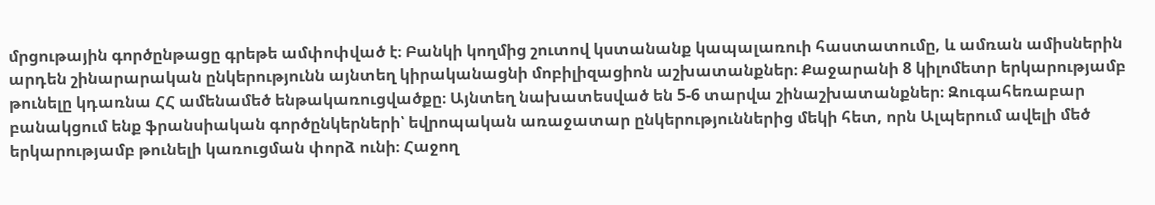մրցութային գործընթացը գրեթե ամփոփված է։ Բանկի կողմից շուտով կստանանք կապալառուի հաստատումը, և ամռան ամիսներին արդեն շինարարական ընկերությունն այնտեղ կիրականացնի մոբիլիզացիոն աշխատանքներ։ Քաջարանի 8 կիլոմետր երկարությամբ թունելը կդառնա ՀՀ ամենամեծ ենթակառուցվածքը։ Այնտեղ նախատեսված են 5-6 տարվա շինաշխատանքներ։ Զուգահեռաբար բանակցում ենք ֆրանսիական գործընկերների՝ եվրոպական առաջատար ընկերություններից մեկի հետ, որն Ալպերում ավելի մեծ երկարությամբ թունելի կառուցման փորձ ունի։ Հաջող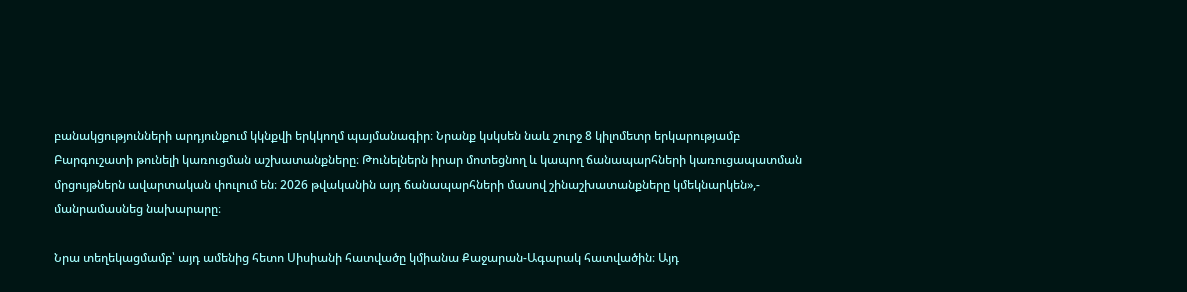բանակցությունների արդյունքում կկնքվի երկկողմ պայմանագիր։ Նրանք կսկսեն նաև շուրջ 8 կիլոմետր երկարությամբ Բարգուշատի թունելի կառուցման աշխատանքները։ Թունելներն իրար մոտեցնող և կապող ճանապարհների կառուցապատման մրցույթներն ավարտական փուլում են։ 2026 թվականին այդ ճանապարհների մասով շինաշխատանքները կմեկնարկեն»,- մանրամասնեց նախարարը։

Նրա տեղեկացմամբ՝ այդ ամենից հետո Սիսիանի հատվածը կմիանա Քաջարան-Ագարակ հատվածին։ Այդ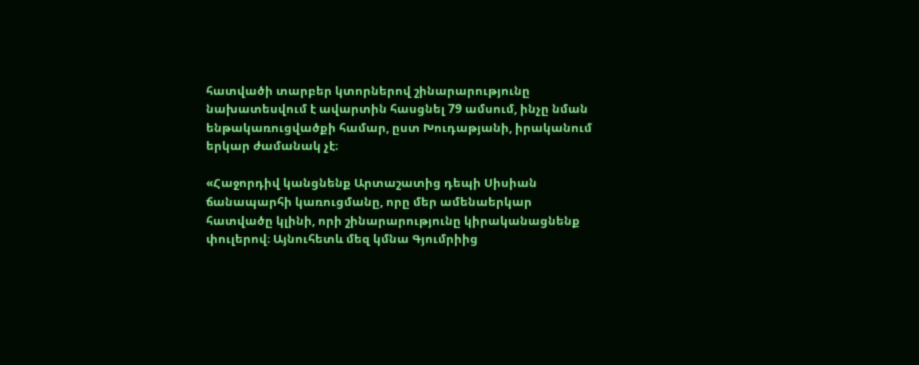հատվածի տարբեր կտորներով շինարարությունը նախատեսվում է ավարտին հասցնել 79 ամսում, ինչը նման ենթակառուցվածքի համար, ըստ Խուդաթյանի, իրականում երկար ժամանակ չէ։

«Հաջորդիվ կանցնենք Արտաշատից դեպի Սիսիան ճանապարհի կառուցմանը, որը մեր ամենաերկար հատվածը կլինի, որի շինարարությունը կիրականացնենք փուլերով։ Այնուհետև մեզ կմնա Գյումրիից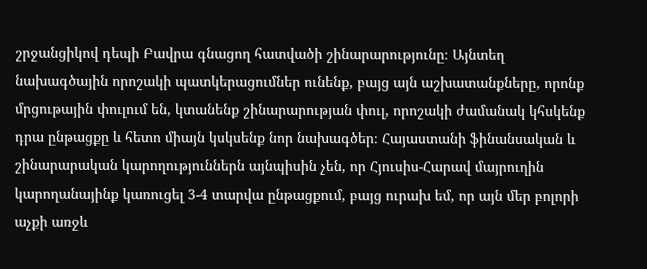շրջանցիկով դեպի Բավրա գնացող հատվածի շինարարությունը։ Այնտեղ նախագծային որոշակի պատկերացումներ ունենք, բայց այն աշխատանքները, որոնք մրցութային փուլում են, կտանենք շինարարության փուլ, որոշակի ժամանակ կհսկենք դրա ընթացքը և հետո միայն կսկսենք նոր նախագծեր։ Հայաստանի ֆինանսական և շինարարական կարողություններն այնպիսին չեն, որ Հյուսիս-Հարավ մայրուղին կարողանայինք կառուցել 3-4 տարվա ընթացքում, բայց ուրախ եմ, որ այն մեր բոլորի աչքի առջև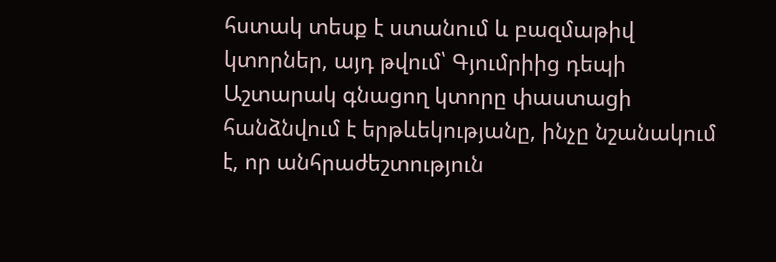հստակ տեսք է ստանում և բազմաթիվ կտորներ, այդ թվում՝ Գյումրիից դեպի Աշտարակ գնացող կտորը փաստացի հանձնվում է երթևեկությանը, ինչը նշանակում է, որ անհրաժեշտություն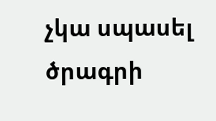չկա սպասել ծրագրի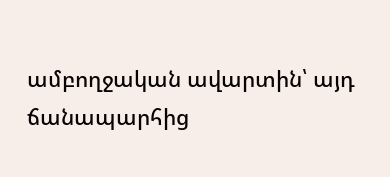ամբողջական ավարտին՝ այդ ճանապարհից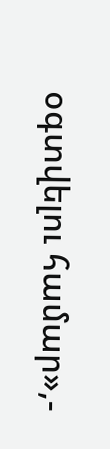օգտվելու համար»,-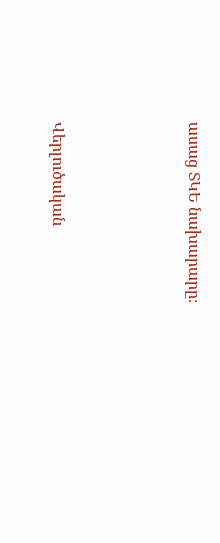ասաց ՏԿԵ նախարարը։





Վերլուծական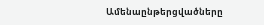Ամենաընթերցվածները